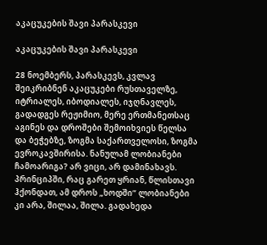აკაცუკების შავი პარასკევი

აკაცუკების შავი პარასკევი

28 ნოემბერს, პარასკევს, კვლავ შეიკრიბნენ აკაცუკები რუსთაველზე, იტრიალეს, იბოდიალეს, იჯღნავლეს, გადადგეს რეჟიმიო, მერე ერთმანეთსაც აგინეს და დროშები შემოიხვიეს წელსა და ბეჭებზე, ზოგმა საქართველოსი, ზოგმა ევროკავშირისა. ნანულამ ლობიანები ჩამოარიგა? არ ვიცი, არ დამინახავს. პრინციპში, რაც გარეთ ყრიან, წლისთავი ჰქონდათ, ამ დროს „ხოდში“ ლობიანები კი არა, შილაა, შილა. გადახედა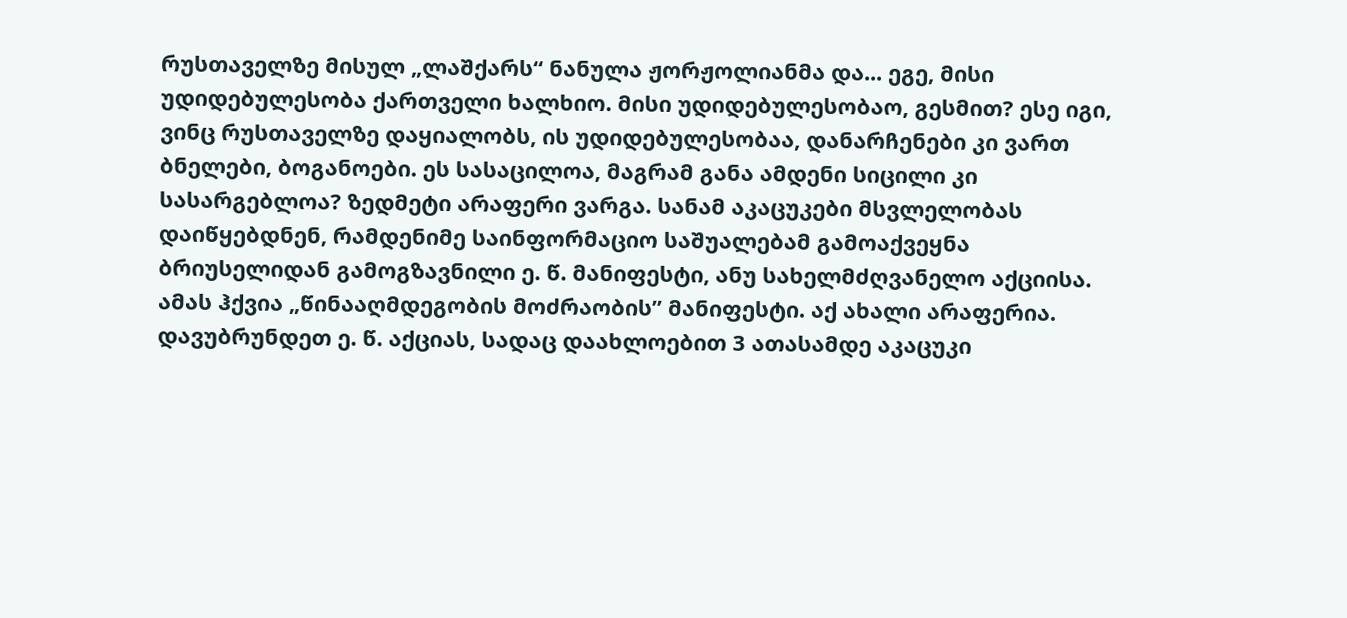რუსთაველზე მისულ „ლაშქარს“ ნანულა ჟორჟოლიანმა და... ეგე, მისი უდიდებულესობა ქართველი ხალხიო. მისი უდიდებულესობაო, გესმით? ესე იგი, ვინც რუსთაველზე დაყიალობს, ის უდიდებულესობაა, დანარჩენები კი ვართ ბნელები, ბოგანოები. ეს სასაცილოა, მაგრამ განა ამდენი სიცილი კი სასარგებლოა? ზედმეტი არაფერი ვარგა. სანამ აკაცუკები მსვლელობას დაიწყებდნენ, რამდენიმე საინფორმაციო საშუალებამ გამოაქვეყნა ბრიუსელიდან გამოგზავნილი ე. წ. მანიფესტი, ანუ სახელმძღვანელო აქციისა. ამას ჰქვია „წინააღმდეგობის მოძრაობის” მანიფესტი. აქ ახალი არაფერია.
დავუბრუნდეთ ე. წ. აქციას, სადაც დაახლოებით 3 ათასამდე აკაცუკი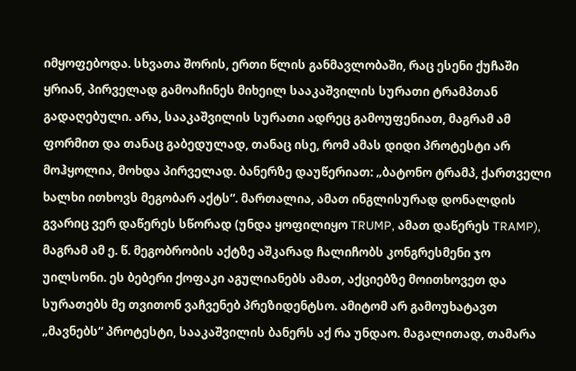იმყოფებოდა. სხვათა შორის, ერთი წლის განმავლობაში, რაც ესენი ქუჩაში ყრიან, პირველად გამოაჩინეს მიხეილ სააკაშვილის სურათი ტრამპთან გადაღებული. არა, სააკაშვილის სურათი ადრეც გამოუფენიათ, მაგრამ ამ ფორმით და თანაც გაბედულად, თანაც ისე, რომ ამას დიდი პროტესტი არ მოჰყოლია, მოხდა პირველად. ბანერზე დაუწერიათ: „ბატონო ტრამპ, ქართველი ხალხი ითხოვს მეგობარ აქტს“. მართალია, ამათ ინგლისურად დონალდის გვარიც ვერ დაწერეს სწორად (უნდა ყოფილიყო TRUMP, ამათ დაწერეს TRAMP), მაგრამ ამ ე. წ. მეგობრობის აქტზე აშკარად ჩალიჩობს კონგრესმენი ჯო უილსონი. ეს ბებერი ქოფაკი აგულიანებს ამათ, აქციებზე მოითხოვეთ და სურათებს მე თვითონ ვაჩვენებ პრეზიდენტსო. ამიტომ არ გამოუხატავთ „მავნებს“ პროტესტი, სააკაშვილის ბანერს აქ რა უნდაო. მაგალითად, თამარა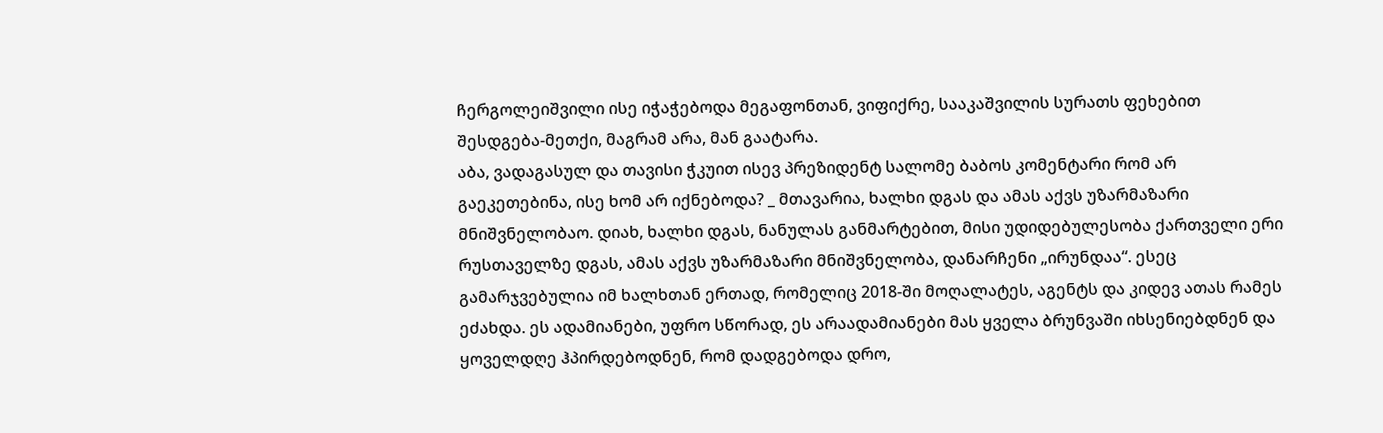ჩერგოლეიშვილი ისე იჭაჭებოდა მეგაფონთან, ვიფიქრე, სააკაშვილის სურათს ფეხებით შესდგება-მეთქი, მაგრამ არა, მან გაატარა.
აბა, ვადაგასულ და თავისი ჭკუით ისევ პრეზიდენტ სალომე ბაბოს კომენტარი რომ არ გაეკეთებინა, ისე ხომ არ იქნებოდა? _ მთავარია, ხალხი დგას და ამას აქვს უზარმაზარი მნიშვნელობაო. დიახ, ხალხი დგას, ნანულას განმარტებით, მისი უდიდებულესობა ქართველი ერი რუსთაველზე დგას, ამას აქვს უზარმაზარი მნიშვნელობა, დანარჩენი „ირუნდაა“. ესეც გამარჯვებულია იმ ხალხთან ერთად, რომელიც 2018-ში მოღალატეს, აგენტს და კიდევ ათას რამეს ეძახდა. ეს ადამიანები, უფრო სწორად, ეს არაადამიანები მას ყველა ბრუნვაში იხსენიებდნენ და ყოველდღე ჰპირდებოდნენ, რომ დადგებოდა დრო,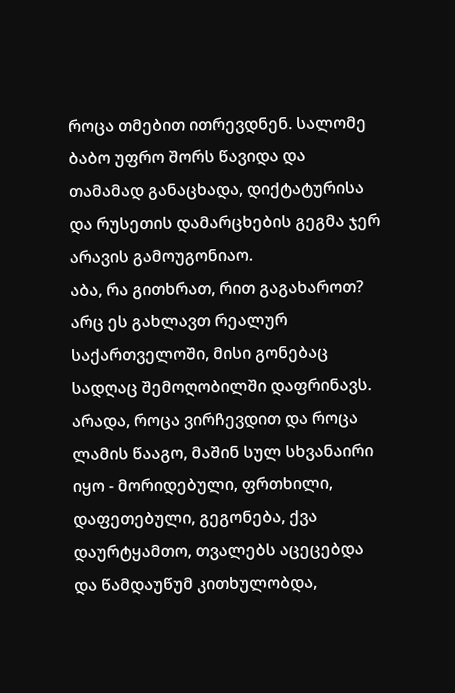როცა თმებით ითრევდნენ. სალომე ბაბო უფრო შორს წავიდა და თამამად განაცხადა, დიქტატურისა და რუსეთის დამარცხების გეგმა ჯერ არავის გამოუგონიაო.
აბა, რა გითხრათ, რით გაგახაროთ? არც ეს გახლავთ რეალურ საქართველოში, მისი გონებაც სადღაც შემოღობილში დაფრინავს. არადა, როცა ვირჩევდით და როცა ლამის წააგო, მაშინ სულ სხვანაირი იყო - მორიდებული, ფრთხილი, დაფეთებული, გეგონება, ქვა დაურტყამთო, თვალებს აცეცებდა და წამდაუწუმ კითხულობდა,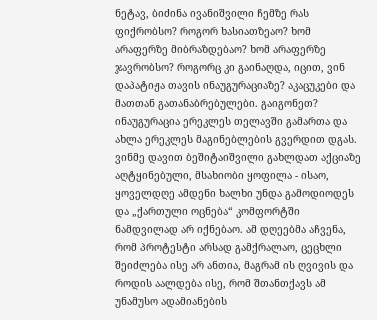ნეტავ, ბიძინა ივანიშვილი ჩემზე რას ფიქრობსო? როგორ ხასიათზეაო? ხომ არაფერზე მიბრაზდებაო? ხომ არაფერზე ჯავრობსო? როგორც კი გაინაღდა, იცით, ვინ დაპატიჟა თავის ინაუგურაციაზე? აკაცუკები და მათთან გათანაბრებულები. გაიგონეთ? ინაუგურაცია ერეკლეს თელავში გამართა და ახლა ერეკლეს მაგინებლების გვერდით დგას.
ვინმე დავით ბეშიტაიშვილი გახლდათ აქციაზე აღტყინებული, მსახიობი ყოფილა - ისაო, ყოველდღე ამდენი ხალხი უნდა გამოდიოდეს და „ქართული ოცნება“ კომფორტში ნამდვილად არ იქნებაო. ამ დღეებმა აჩვენა, რომ პროტესტი არსად გამქრალაო, ცეცხლი შეიძლება ისე არ ანთია, მაგრამ ის ღვივის და როდის აალდება ისე, რომ შთანთქავს ამ უნამუსო ადამიანების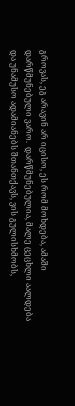გროვას, ეგ არავინ არ იცისო, ეს რომ მოხდება, ამაში დარწმუნებული ვარო.  დარწმუნებულია, მალე ცეცხლი აალდება და უნამუსო ადამიანებს შთანთქავს, ვის გულისხმობს,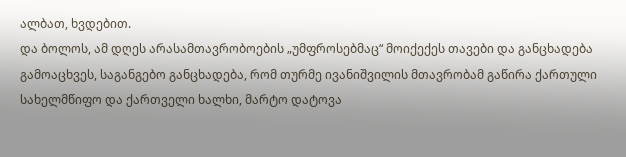ალბათ, ხვდებით.
და ბოლოს, ამ დღეს არასამთავრობოების „უმფროსებმაც“ მოიქექეს თავები და განცხადება გამოაცხვეს, საგანგებო განცხადება, რომ თურმე ივანიშვილის მთავრობამ გაწირა ქართული სახელმწიფო და ქართველი ხალხი, მარტო დატოვა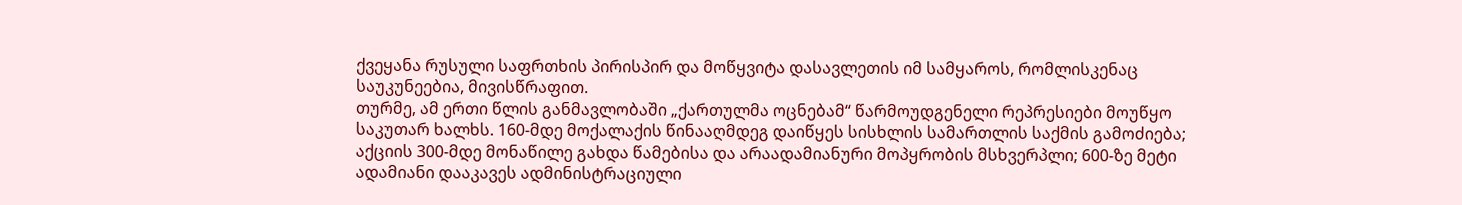ქვეყანა რუსული საფრთხის პირისპირ და მოწყვიტა დასავლეთის იმ სამყაროს, რომლისკენაც საუკუნეებია, მივისწრაფით.
თურმე, ამ ერთი წლის განმავლობაში „ქართულმა ოცნებამ“ წარმოუდგენელი რეპრესიები მოუწყო საკუთარ ხალხს. 160-მდე მოქალაქის წინააღმდეგ დაიწყეს სისხლის სამართლის საქმის გამოძიება; აქციის 300-მდე მონაწილე გახდა წამებისა და არაადამიანური მოპყრობის მსხვერპლი; 600-ზე მეტი ადამიანი დააკავეს ადმინისტრაციული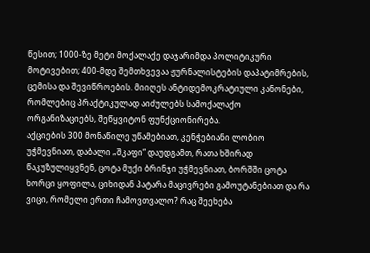წესით; 1000-ზე მეტი მოქალაქე დაჯარიმდა პოლიტიკური მოტივებით; 400-მდე შემთხვევაა ჟურნალისტების დაპატიმრების, ცემისა და შევიწროების. მიიღეს ანტიდემოკრატიული კანონები, რომლებიც პრაქტიკულად აიძულებს სამოქალაქო ორგანიზაციებს, შეწყვიტონ ფუნქციონირება.
აქციების 300 მონაწილე უწამებიათ, კენჭებიანი ლობიო უჭმევნიათ, დაბალი „შკაფი“ დაუდგამთ, რათა ხშირად წაკუზულიყვნენ, ცოტა მუქი ბრინჯი უჭმევნიათ, ბორშში ცოტა ხორცი ყოფილა, ციხიდან პატარა მაცივრები გამოუტანებიათ და რა ვიცი, რომელი ერთი ჩამოვთვალო? რაც შეეხება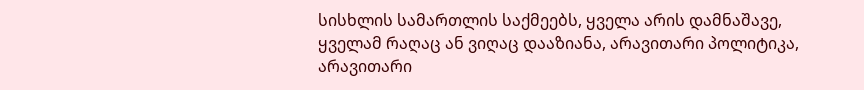სისხლის სამართლის საქმეებს, ყველა არის დამნაშავე, ყველამ რაღაც ან ვიღაც დააზიანა, არავითარი პოლიტიკა, არავითარი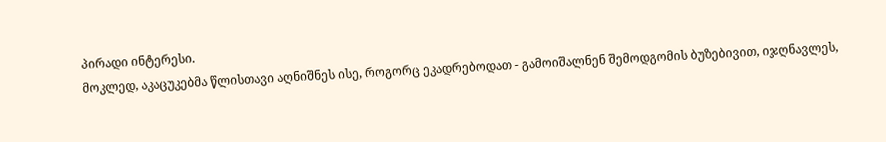პირადი ინტერესი.
მოკლედ, აკაცუკებმა წლისთავი აღნიშნეს ისე, როგორც ეკადრებოდათ - გამოიშალნენ შემოდგომის ბუზებივით, იჯღნავლეს,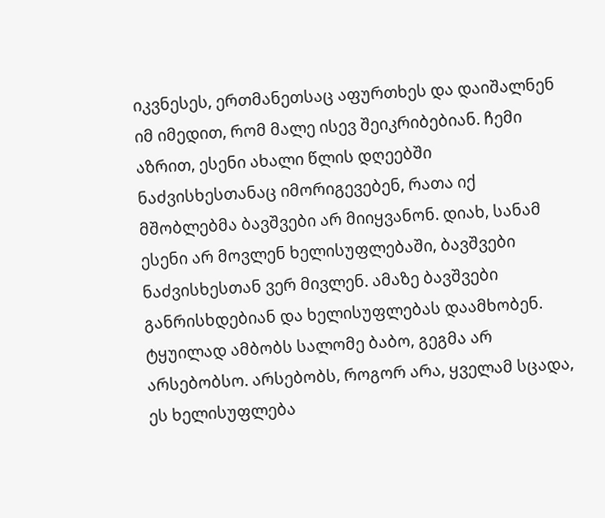იკვნესეს, ერთმანეთსაც აფურთხეს და დაიშალნენ იმ იმედით, რომ მალე ისევ შეიკრიბებიან. ჩემი აზრით, ესენი ახალი წლის დღეებში ნაძვისხესთანაც იმორიგევებენ, რათა იქ მშობლებმა ბავშვები არ მიიყვანონ. დიახ, სანამ ესენი არ მოვლენ ხელისუფლებაში, ბავშვები ნაძვისხესთან ვერ მივლენ. ამაზე ბავშვები განრისხდებიან და ხელისუფლებას დაამხობენ. ტყუილად ამბობს სალომე ბაბო, გეგმა არ არსებობსო. არსებობს, როგორ არა, ყველამ სცადა, ეს ხელისუფლება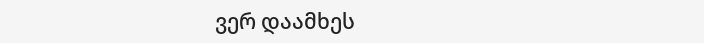ვერ დაამხეს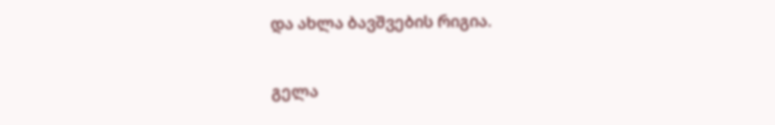და ახლა ბავშვების რიგია.

გელა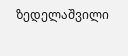ზედელაშვილი